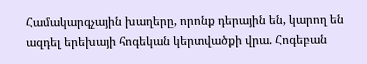Համակարգչային խաղերը, որոնք դերային են, կարող են ազդել երեխայի հոգեկան կերտվածքի վրա. Հոգեբան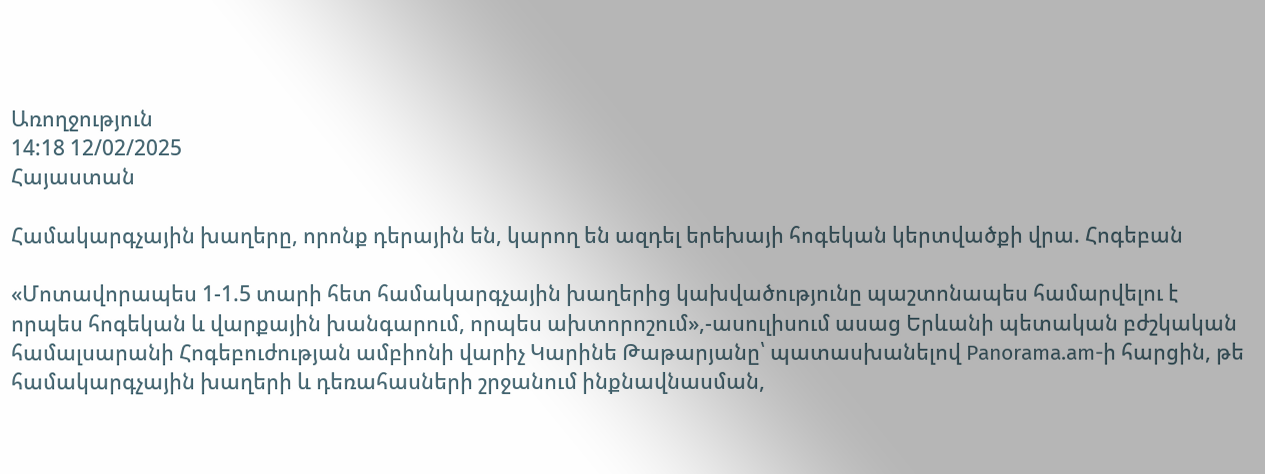Առողջություն
14:18 12/02/2025
Հայաստան

Համակարգչային խաղերը, որոնք դերային են, կարող են ազդել երեխայի հոգեկան կերտվածքի վրա. Հոգեբան

«Մոտավորապես 1-1.5 տարի հետ համակարգչային խաղերից կախվածությունը պաշտոնապես համարվելու է որպես հոգեկան և վարքային խանգարում, որպես ախտորոշում»,-ասուլիսում ասաց Երևանի պետական բժշկական համալսարանի Հոգեբուժության ամբիոնի վարիչ Կարինե Թաթարյանը՝ պատասխանելով Panorama.am-ի հարցին, թե համակարգչային խաղերի և դեռահասների շրջանում ինքնավնասման,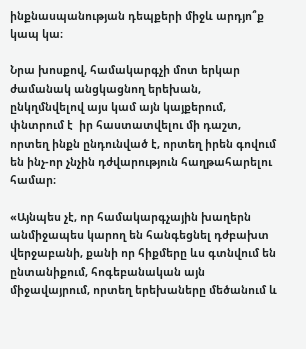ինքնասպանության դեպքերի միջև արդյո՞ք կապ կա։

Նրա խոսքով, համակարգչի մոտ երկար ժամանակ անցկացնող երեխան, ընկղմնվելով այս կամ այն կայքերում, փնտրում է  իր հաստատվելու մի դաշտ, որտեղ ինքն ընդունված է, որտեղ իրեն գովում են ինչ-որ չնչին դժվարություն հաղթահարելու համար։

«Այնպես չէ, որ համակարգչային խաղերն անմիջապես կարող են հանգեցնել դժբախտ վերջաբանի, քանի որ հիքմերը ևս գտնվում են ընտանիքում, հոգեբանական այն միջավայրում, որտեղ երեխաները մեծանում և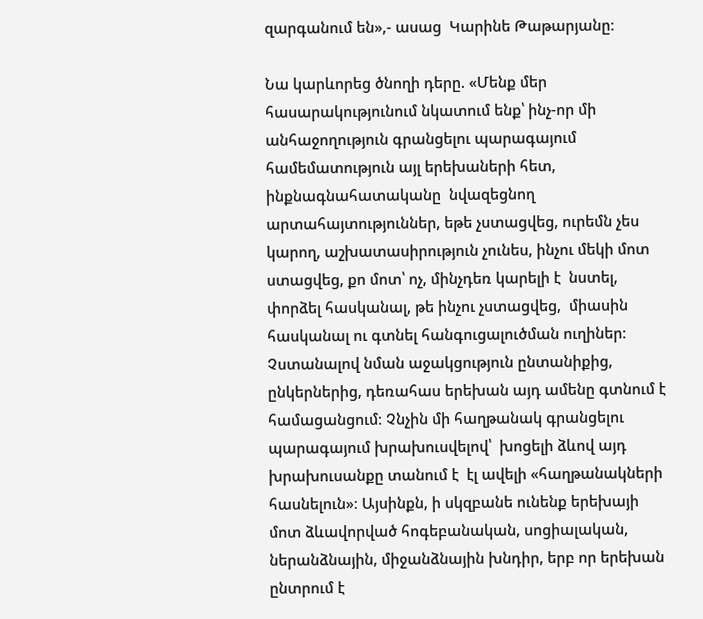զարգանում են»,- ասաց  Կարինե Թաթարյանը։

Նա կարևորեց ծնողի դերը. «Մենք մեր հասարակությունում նկատում ենք՝ ինչ-որ մի անհաջողություն գրանցելու պարագայում համեմատություն այլ երեխաների հետ, ինքնագնահատականը  նվազեցնող արտահայտություններ, եթե չստացվեց, ուրեմն չես կարող, աշխատասիրություն չունես, ինչու մեկի մոտ ստացվեց, քո մոտ՝ ոչ, մինչդեռ կարելի է  նստել, փորձել հասկանալ, թե ինչու չստացվեց,  միասին հասկանալ ու գտնել հանգուցալուծման ուղիներ։
Չստանալով նման աջակցություն ընտանիքից, ընկերներից, դեռահաս երեխան այդ ամենը գտնում է համացանցում։ Չնչին մի հաղթանակ գրանցելու պարագայում խրախուսվելով՝  խոցելի ձևով այդ խրախուսանքը տանում է  էլ ավելի «հաղթանակների հասնելուն»։ Այսինքն, ի սկզբանե ունենք երեխայի մոտ ձևավորված հոգեբանական, սոցիալական, ներանձնային, միջանձնային խնդիր, երբ որ երեխան ընտրում է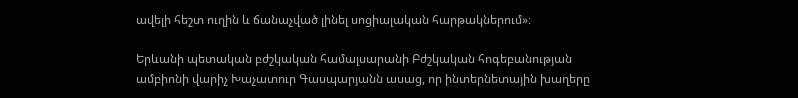ավելի հեշտ ուղին և ճանաչված լինել սոցիալական հարթակներում»։

Երևանի պետական բժշկական համալսարանի Բժշկական հոգեբանության ամբիոնի վարիչ Խաչատուր Գասպարյանն ասաց, որ ինտերնետային խաղերը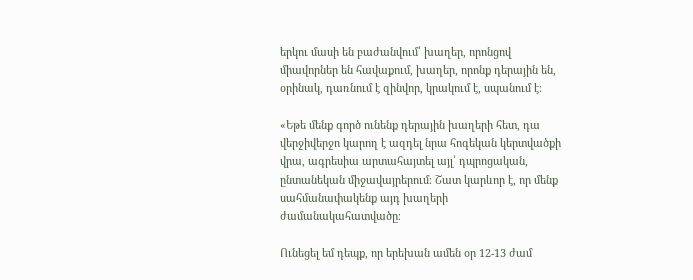երկու մասի են բաժանվում՝ խաղեր, որոնցով միավորներ են հավաքում, խաղեր, որոնք դերային են, օրինակ, դառնում է զինվոր, կրակում է, սպանում է։

«Եթե մենք գործ ունենք դերային խաղերի հետ, դա վերջիվերջո կարող է ազդել նրա հոգեկան կերտվածքի վրա, ագրեսիա արտահայտել այլ՝ դպրոցական, ընտանեկան միջավայրերում։ Շատ կարևոր է, որ մենք սահմանափակենք այդ խաղերի ժամանակահատվածը։

Ունեցել եմ դեպք, որ երեխան ամեն օր 12-13 ժամ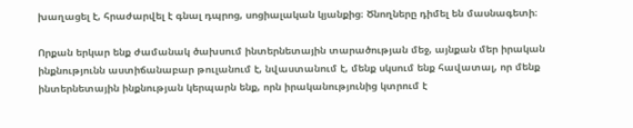խաղացել է, հրաժարվել է գնալ դպրոց, սոցիալական կյանքից։ Ծնողները դիմել են մասնագետի։

Որքան երկար ենք ժամանակ ծախսում ինտերնետային տարածության մեջ, այնքան մեր իրական ինքնությունն աստիճանաբար թուլանում է, նվաստանում է, մենք սկսում ենք հավատալ, որ մենք ինտերնետային ինքնության կերպարն ենք, որն իրականությունից կտրում է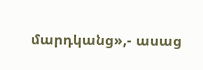մարդկանց»,- ասաց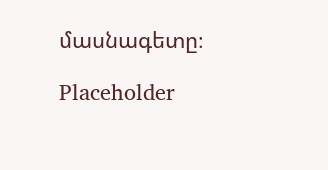մասնագետը։

Placeholder